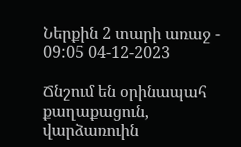Ներքին 2 տարի առաջ - 09:05 04-12-2023

Ճնշում են օրինապահ քաղաքացուն, վարձառուին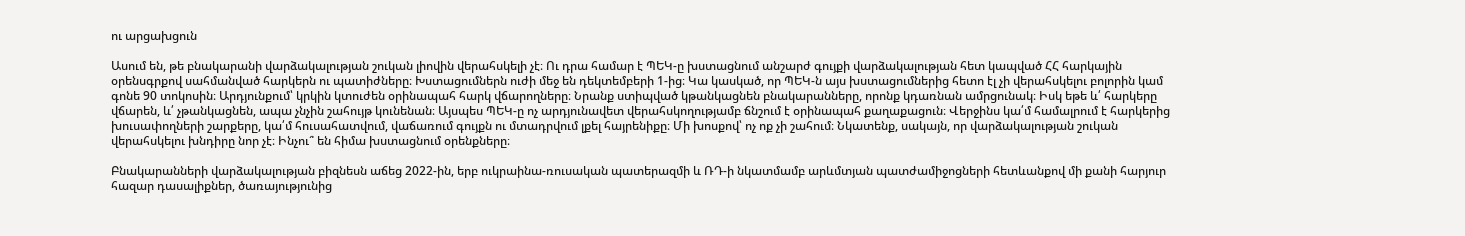ու արցախցուն

Ասում են, թե բնակարանի վարձակալության շուկան լիովին վերահսկելի չէ։ Ու դրա համար է ՊԵԿ-ը խստացնում անշարժ գույքի վարձակալության հետ կապված ՀՀ հարկային օրենսգրքով սահմանված հարկերն ու պատիժները։ Խստացումներն ուժի մեջ են դեկտեմբերի 1-ից։ Կա կասկած, որ ՊԵԿ-ն այս խստացումներից հետո էլ չի վերահսկելու բոլորին կամ գոնե 90 տոկոսին։ Արդյունքում՝ կրկին կտուժեն օրինապահ հարկ վճարողները։ Նրանք ստիպված կթանկացնեն բնակարանները, որոնք կդառնան ամրցունակ։ Իսկ եթե և՛ հարկերը վճարեն, և՛ չթանկացնեն, ապա չնչին շահույթ կունենան։ Այսպես ՊԵԿ-ը ոչ արդյունավետ վերահսկողությամբ ճնշում է օրինապահ քաղաքացուն։ Վերջինս կա՛մ համալրում է հարկերից խուսափողների շարքերը, կա՛մ հուսահատվում, վաճառում գույքն ու մտադրվում լքել հայրենիքը։ Մի խոսքով՝ ոչ ոք չի շահում։ Նկատենք, սակայն, որ վարձակալության շուկան վերահսկելու խնդիրը նոր չէ։ Ինչու՞ են հիմա խստացնում օրենքները։

Բնակարանների վարձակալության բիզնեսն աճեց 2022-ին, երբ ուկրաինա-ռուսական պատերազմի և ՌԴ-ի նկատմամբ արևմտյան պատժամիջոցների հետևանքով մի քանի հարյուր հազար դասալիքներ, ծառայությունից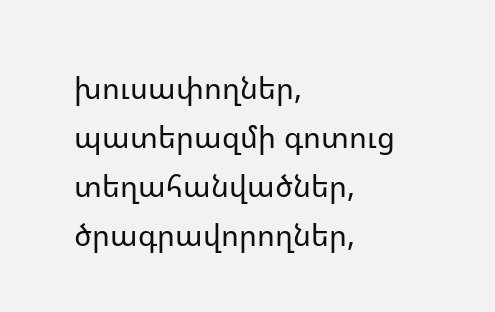խուսափողներ, պատերազմի գոտուց տեղահանվածներ, ծրագրավորողներ,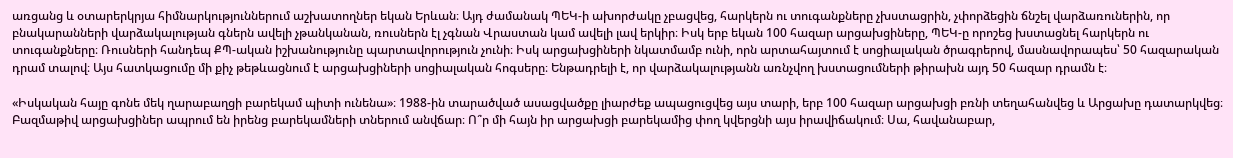առցանց և օտարերկրյա հիմնարկություններում աշխատողներ եկան Երևան։ Այդ ժամանակ ՊԵԿ-ի ախորժակը չբացվեց, հարկերն ու տուգանքները չխստացրին, չփորձեցին ճնշել վարձառուներին, որ բնակարանների վարձակալության գներն ավելի չթանկանան, ռուսներն էլ չգնան Վրաստան կամ ավելի լավ երկիր։ Իսկ երբ եկան 100 հազար արցախցիները, ՊԵԿ-ը որոշեց խստացնել հարկերն ու տուգանքները։ Ռուսների հանդեպ ՔՊ-ական իշխանությունը պարտավորություն չունի։ Իսկ արցախցիների նկատմամբ ունի, որն արտահայտում է սոցիալական ծրագրերով, մասնավորապես՝ 50 հազարական դրամ տալով։ Այս հատկացումը մի քիչ թեթևացնում է արցախցիների սոցիալական հոգսերը։ Ենթադրելի է, որ վարձակալությանն առնչվող խստացումների թիրախն այդ 50 հազար դրամն է։

«Իսկական հայը գոնե մեկ ղարաբաղցի բարեկամ պիտի ունենա»։ 1988-ին տարածված ասացվածքը լիարժեք ապացուցվեց այս տարի, երբ 100 հազար արցախցի բռնի տեղահանվեց և Արցախը դատարկվեց։ Բազմաթիվ արցախցիներ ապրում են իրենց բարեկամների տներում անվճար։ Ո՞ր մի հայն իր արցախցի բարեկամից փող կվերցնի այս իրավիճակում։ Սա, հավանաբար,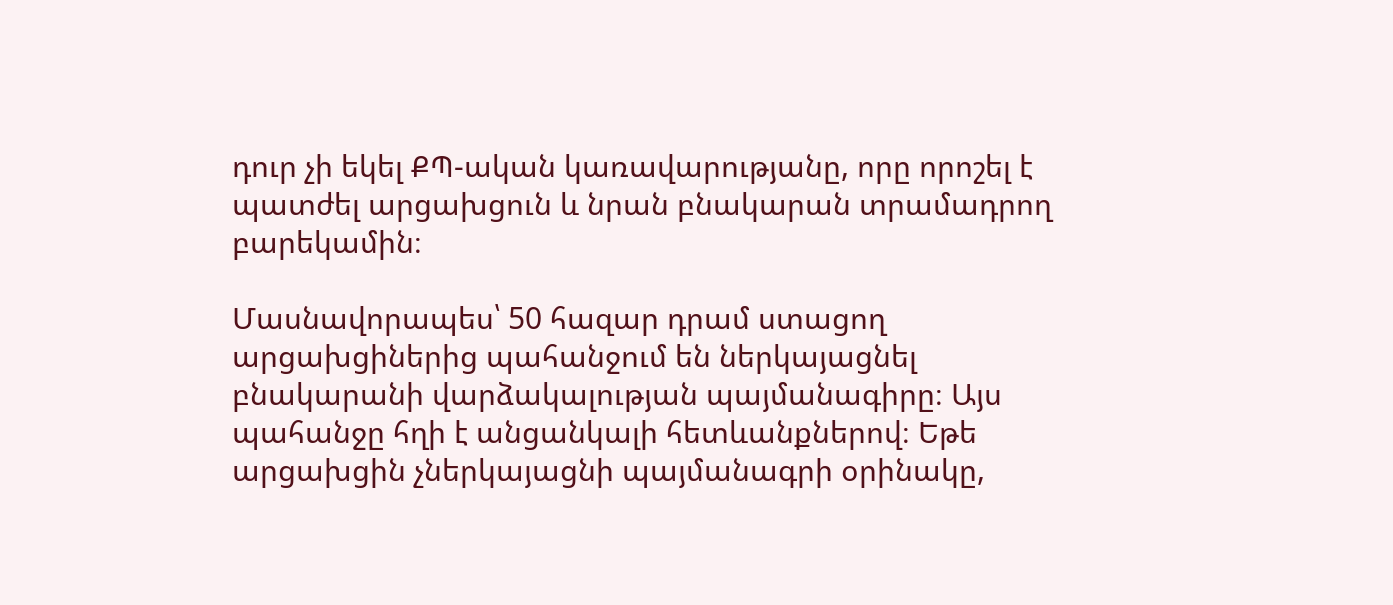դուր չի եկել ՔՊ-ական կառավարությանը, որը որոշել է պատժել արցախցուն և նրան բնակարան տրամադրող բարեկամին։

Մասնավորապես՝ 50 հազար դրամ ստացող արցախցիներից պահանջում են ներկայացնել բնակարանի վարձակալության պայմանագիրը։ Այս պահանջը հղի է անցանկալի հետևանքներով։ Եթե արցախցին չներկայացնի պայմանագրի օրինակը,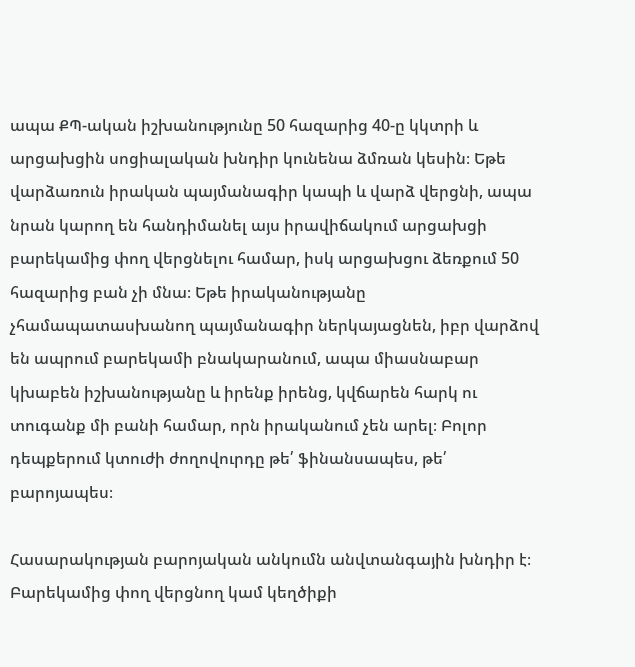ապա ՔՊ-ական իշխանությունը 50 հազարից 40-ը կկտրի և արցախցին սոցիալական խնդիր կունենա ձմռան կեսին։ Եթե վարձառուն իրական պայմանագիր կապի և վարձ վերցնի, ապա նրան կարող են հանդիմանել այս իրավիճակում արցախցի բարեկամից փող վերցնելու համար, իսկ արցախցու ձեռքում 50 հազարից բան չի մնա։ Եթե իրականությանը չհամապատասխանող պայմանագիր ներկայացնեն, իբր վարձով են ապրում բարեկամի բնակարանում, ապա միասնաբար կխաբեն իշխանությանը և իրենք իրենց, կվճարեն հարկ ու տուգանք մի բանի համար, որն իրականում չեն արել։ Բոլոր դեպքերում կտուժի ժողովուրդը թե՛ ֆինանսապես, թե՛ բարոյապես։

Հասարակության բարոյական անկումն անվտանգային խնդիր է։ Բարեկամից փող վերցնող կամ կեղծիքի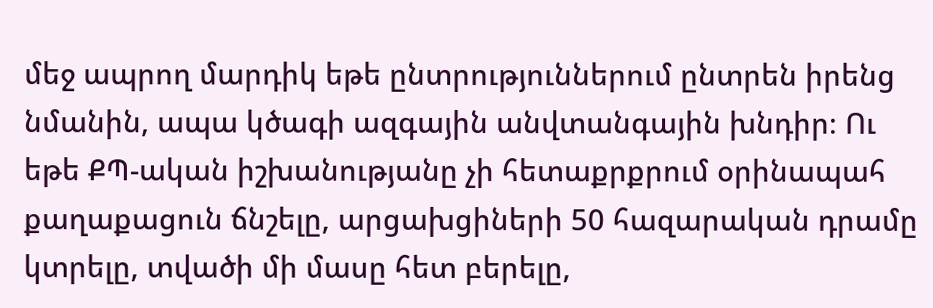մեջ ապրող մարդիկ եթե ընտրություններում ընտրեն իրենց նմանին, ապա կծագի ազգային անվտանգային խնդիր։ Ու եթե ՔՊ-ական իշխանությանը չի հետաքրքրում օրինապահ քաղաքացուն ճնշելը, արցախցիների 50 հազարական դրամը կտրելը, տվածի մի մասը հետ բերելը,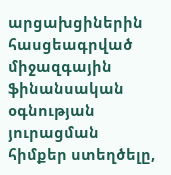արցախցիներին հասցեագրված միջազգային ֆինանսական օգնության յուրացման հիմքեր ստեղծելը,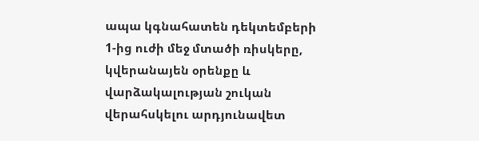ապա կգնահատեն դեկտեմբերի 1-ից ուժի մեջ մտածի ռիսկերը, կվերանայեն օրենքը և վարձակալության շուկան վերահսկելու արդյունավետ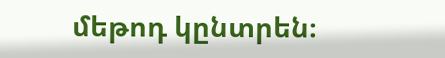մեթոդ կընտրեն։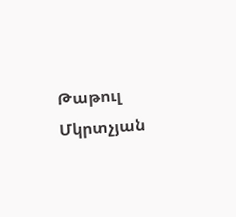Թաթուլ Մկրտչյան